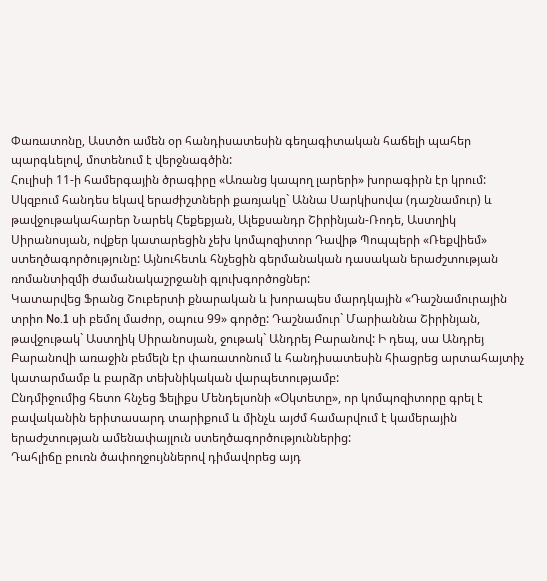Փառատոնը, Աստծո ամեն օր հանդիսատեսին գեղագիտական հաճելի պահեր պարգևելով, մոտենում է վերջնագծին:
Հուլիսի 11-ի համերգային ծրագիրը «Առանց կապող լարերի» խորագիրն էր կրում: Սկզբում հանդես եկավ երաժիշտների քառյակը` Աննա Սարկիսովա (դաշնամուր) և թավջութակահարեր Նարեկ Հեքեքյան, Ալեքսանդր Շիրինյան-Ռոդե, Աստղիկ Սիրանոսյան, ովքեր կատարեցին չեխ կոմպոզիտոր Դավիթ Պոպպերի «Ռեքվիեմ» ստեղծագործությունը: Այնուհետև հնչեցին գերմանական դասական երաժշտության ռոմանտիզմի ժամանակաշրջանի գլուխգործոցներ:
Կատարվեց Ֆրանց Շուբերտի քնարական և խորապես մարդկային «Դաշնամուրային տրիո No.1 սի բեմոլ մաժոր, օպուս 99» գործը: Դաշնամուր` Մարիաննա Շիրինյան, թավջութակ` Աստղիկ Սիրանոսյան, ջութակ` Անդրեյ Բարանով: Ի դեպ, սա Անդրեյ Բարանովի առաջին բեմելն էր փառատոնում և հանդիսատեսին հիացրեց արտահայտիչ կատարմամբ և բարձր տեխնիկական վարպետությամբ:
Ընդմիջումից հետո հնչեց Ֆելիքս Մենդելսոնի «Օկտետը», որ կոմպոզիտորը գրել է բավականին երիտասարդ տարիքում և մինչև այժմ համարվում է կամերային երաժշտության ամենափայլուն ստեղծագործություններից:
Դահլիճը բուռն ծափողջույններով դիմավորեց այդ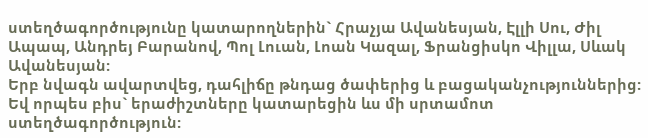ստեղծագործությունը կատարողներին` Հրաչյա Ավանեսյան, Էլլի Սու, Ժիլ Ապապ, Անդրեյ Բարանով, Պոլ Լուան, Լոան Կազալ, Ֆրանցիսկո Վիլլա, Սևակ Ավանեսյան:
Երբ նվագն ավարտվեց, դահլիճը թնդաց ծափերից և բացականչություններից: Եվ որպես բիս` երաժիշտները կատարեցին ևս մի սրտամոտ ստեղծագործություն: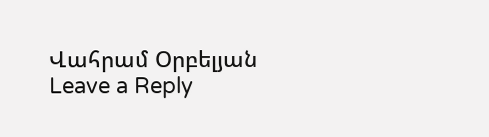Վահրամ Օրբելյան
Leave a Reply